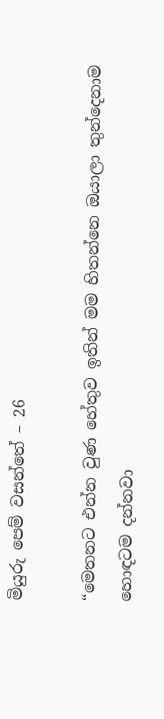මියුරු පෙම් වසන්තේ – 26

“මෙතනට එන්න වුණ හේතුව ඉතින් මම හිතන්නෙ ඔයාලා තුන්දෙනාම හොඳටම දන්නවා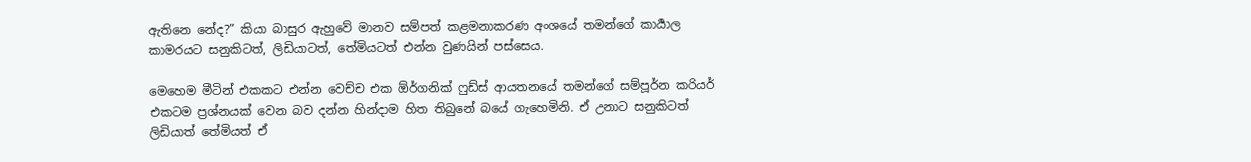ඇතිනෙ නේද?” කියා බාසුර ඇහුවේ මානව සම්පත් කළමනාකරණ අංශයේ තමන්ගේ කාර්‍යාල කාමරයට සනුකිටත්, ලිඩියාටත්, තේමියටත් එන්න වුණයින් පස්සෙය.

මෙහෙම මීටින් එකකට එන්න වෙච්ච එක ඕර්ගනික් ෆුඩ්ස් ආයතනයේ තමන්ගේ සම්පූර්න කරියර් එකටම ප්‍රශ්නයක් වෙන බව දන්න හින්දාම හිත තිබුනේ බයේ ගැහෙමිනි. ඒ උනාට සනුකිටත් ලිඩියාත් තේමියත් ඒ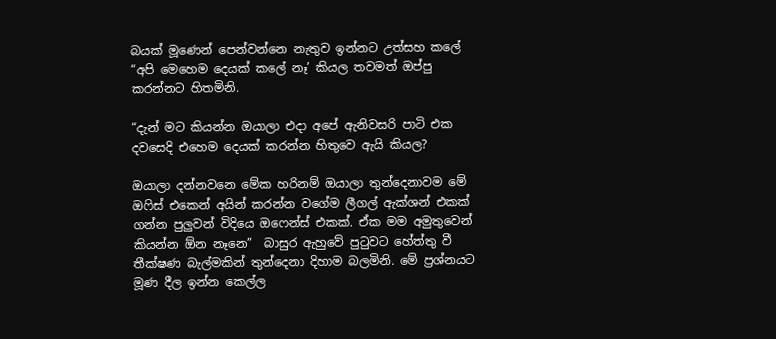බයක් මූණෙන් පෙන්වන්නෙ නැතුව ඉන්නට උත්සහ කලේ “අපි මෙහෙම දෙයක් කලේ නෑ’ කියල තවමත් ඔප්පු කරන්නට හිතමිනි.

“දැන් මට කියන්න ඔයාලා එදා අපේ ඇනිවසරි පාටි එක දවසෙදි එහෙම දෙයක් කරන්න හිතුවෙ ඇයි කියල?

ඔයාලා දන්නවනෙ මේක හරිනම් ඔයාලා තුන්දෙනාවම මේ ඔෆිස් එකෙන් අයින් කරන්න වගේම ලීගල් ඇක්ශන් එකක් ගන්න පුලුවන් විදියෙ ඔෆෙන්ස් එකක්. ඒක මම අමුතුවෙන් කියන්න ඕන නෑනෙ”  බාසුර ඇහුවේ පුටුවට හේත්තු වී තීක්ෂණ බැල්මකින් තුන්දෙනා දිහාම බලමිනි. මේ ප්‍රශ්නයට මූණ දීල ඉන්න කෙල්ල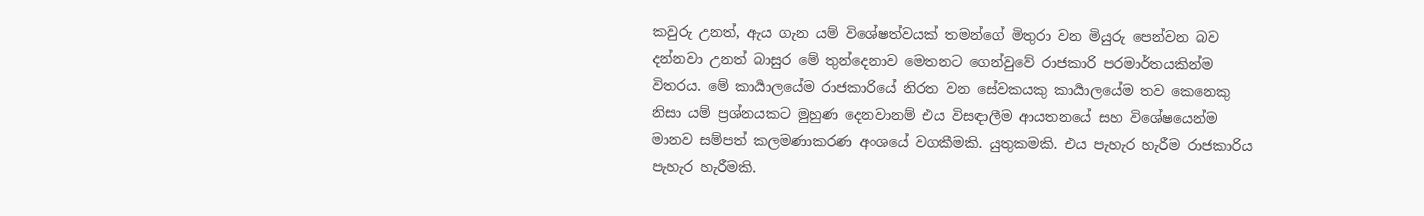කවුරු උනත්, ඇය ගැන යම් විශේෂත්වයක් තමන්ගේ මිතුරා වන මියුරු පෙන්වන බව දන්නවා උනත් බාසුර මේ තුන්දෙනාව මෙතනට ගෙන්වුවේ රාජකාරි පරමාර්තයකින්ම විතරය. මේ කාර්‍යාලයේම රාජකාරියේ නිරත වන සේවකයකු කාර්‍යාලයේම තව කෙනෙකු නිසා යම් ප්‍රශ්නයකට මුහුණ දෙනවානම් එය විසඳාලීම ආයතනයේ සහ විශේෂයෙන්ම මානව සම්පත් කලමණාකරණ අංශයේ වගකීමකි. යුතුකමකි. එය පැහැර හැරීම රාජකාරිය පැහැර හැරීමකි.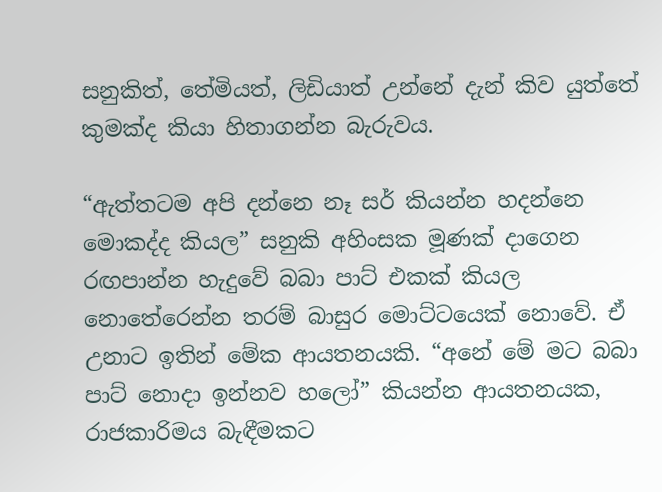සනුකිත්, තේමියත්, ලිඩියාත් උන්නේ දැන් කිව යුත්තේ කුමක්ද කියා හිතාගන්න බැරුවය.

“ඇත්තටම අපි දන්නෙ නෑ සර් කියන්න හදන්නෙ මොකද්ද කියල” සනුකි අහිංසක මූණක් දාගෙන රඟපාන්න හැදුවේ බබා පාට් එකක් කියල නොතේරෙන්න තරම් බාසුර මොට්ටයෙක් නොවේ. ඒ උනාට ඉතින් මේක ආයතනයකි. “අනේ මේ මට බබා පාට් නොදා ඉන්නව හලෝ” කියන්න ආයතනයක, රාජකාරිමය බැඳීමකට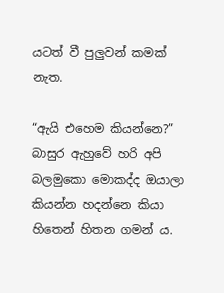යටත් වී පුලුවන් කමක් නැත.

“ඇයි එහෙම කියන්නෙ?” බාසුර ඇහුවේ හරි අපි බලමුකො මොකද්ද ඔයාලා කියන්න හදන්නෙ කියා හිතෙන් හිතන ගමන් ය.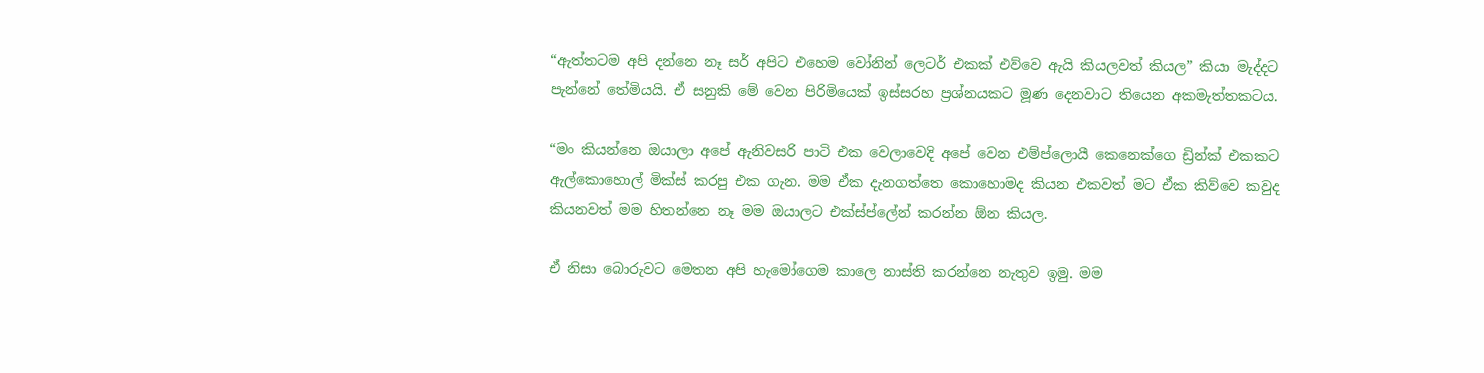“ඇත්තටම අපි දන්නෙ නෑ සර් අපිට එහෙම වෝනින් ලෙටර් එකක් එව්වෙ ඇයි කියලවත් කියල” කියා මැද්දට පැන්නේ තේමියයි. ඒ සනුකි මේ වෙන පිරිමියෙක් ඉස්සරහ ප්‍රශ්නයකට මූණ දෙනවාට තියෙන අකමැත්තකටය.

“මං කියන්නෙ ඔයාලා අපේ ඇනිවසරි පාටි එක වෙලාවෙදි අපේ වෙන එම්ප්ලොයී කෙනෙක්ගෙ ඩ්‍රින්ක් එකකට ඇල්කොහොල් මික්ස් කරපු එක ගැන. මම ඒක දැනගත්තෙ කොහොමද කියන එකවත් මට ඒක කිව්වෙ කවුද කියනවත් මම හිතන්නෙ නෑ මම ඔයාලට එක්ස්ප්ලේන් කරන්න ඕන කියල.

ඒ නිසා බොරුවට මෙතන අපි හැමෝගෙම කාලෙ නාස්ති කරන්නෙ නැතුව ඉමු. මම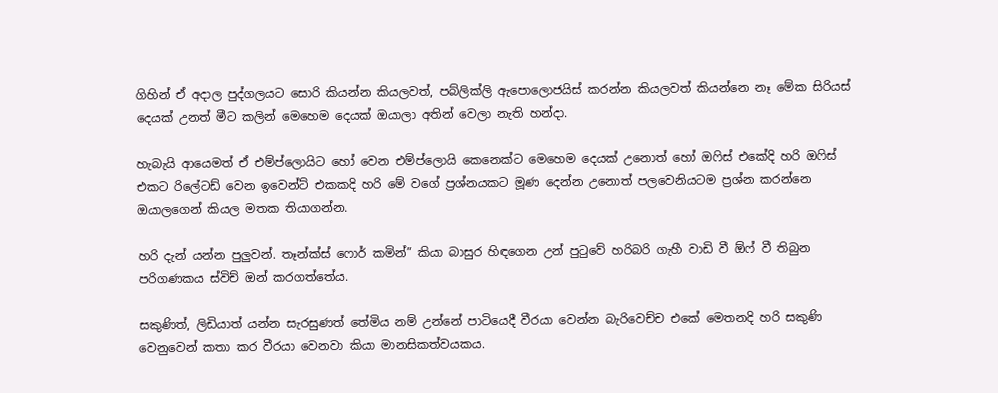ගිහින් ඒ අදාල පුද්ගලයට සොරි කියන්න කියලවත්, පබ්ලික්ලි ඇපොලොජයිස් කරන්න කියලවත් කියන්නෙ නෑ මේක සිරියස් දෙයක් උනත් මීට කලින් මෙහෙම දෙයක් ඔයාලා අතින් වෙලා නැති හන්දා.

හැබැයි ආයෙමත් ඒ එම්ප්ලොයිට හෝ වෙන එම්ප්ලොයි කෙනෙක්ට මෙහෙම දෙයක් උනොත් හෝ ඔෆිස් එකේදි හරි ඔෆිස් එකට රිලේටඩ් වෙන ඉවෙන්ට් එකකදි හරි මේ වගේ ප්‍රශ්නයකට මූණ දෙන්න උනොත් පලවෙනියටම ප්‍රශ්න කරන්නෙ ඔයාලගෙන් කියල මතක තියාගන්න.

හරි දැන් යන්න පුලුවන්. තෑන්ක්ස් ෆොර් කමින්” කියා බාසුර හිඳගෙන උන් පුටුවේ හරිබරි ගැහී වාඩි වී ඕෆ් වී තිබුන පරිගණකය ස්විච් ඔන් කරගත්තේය.

සකුණිත්, ලිඩියාත් යන්න සැරසුණත් තේමිය නම් උන්නේ පාටියෙදී වීරයා වෙන්න බැරිවෙච්ච එකේ මෙතනදි හරි සකුණි වෙනුවෙන් කතා කර වීරයා වෙනවා කියා මානසිකත්වයකය.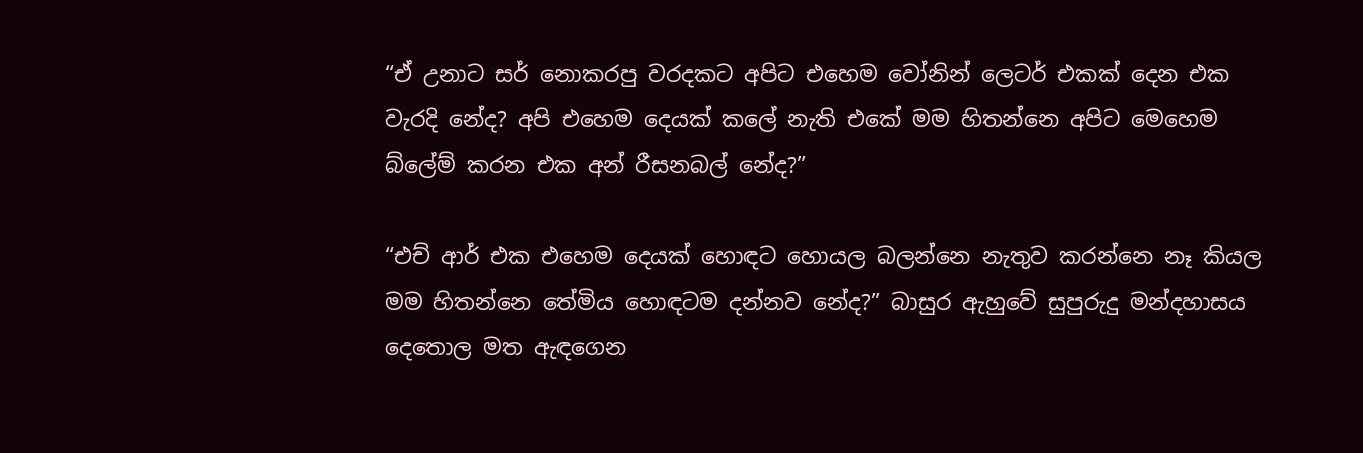“ඒ උනාට සර් නොකරපු වරදකට අපිට එහෙම වෝනින් ලෙටර් එකක් දෙන එක වැරදි නේද? අපි එහෙම දෙයක් කලේ නැති එකේ මම හිතන්නෙ අපිට මෙහෙම බ්ලේම් කරන එක අන් රීසනබල් නේද?”

“එච් ආර් එක එහෙම දෙයක් හොඳට හොයල බලන්නෙ නැතුව කරන්නෙ නෑ කියල මම හිතන්නෙ තේමිය හොඳටම දන්නව නේද?” බාසුර ඇහුවේ සුපුරුදු මන්දහාසය දෙතොල මත ඇඳගෙන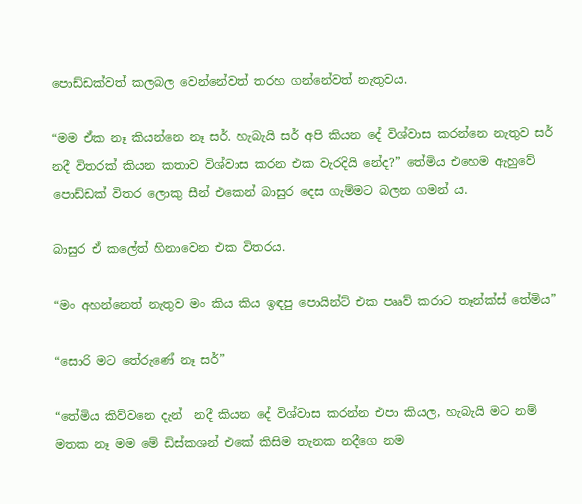පොඩ්ඩක්වත් කලබල වෙන්නේවත් තරහ ගන්නේවත් නැතුවය.

“මම ඒක නෑ කියන්නෙ නෑ සර්. හැබැයි සර් අපි කියන දේ විශ්වාස කරන්නෙ නැතුව සර් නදී විතරක් කියන කතාව විශ්වාස කරන එක වැරදියි නේද?” තේමිය එහෙම ඇහුවේ පොඩ්ඩක් විතර ලොකු සීන් එකෙන් බාසුර දෙස ගැම්මට බලන ගමන් ය.

බාසුර ඒ කලේත් හිනාවෙන එක විතරය.

“මං අහන්නෙත් නැතුව මං කිය කිය ඉඳපු පොයින්ට් එක පෲව් කරාට තෑන්ක්ස් තේමිය”

“සොරි මට තේරුණේ නෑ සර්”

“තේමිය කිව්වනෙ දැන්  නදී කියන දේ විශ්වාස කරන්න එපා කියල, හැබැයි මට නම් මතක නෑ මම මේ ඩිස්කශන් එකේ කිසිම තැනක නදීගෙ නම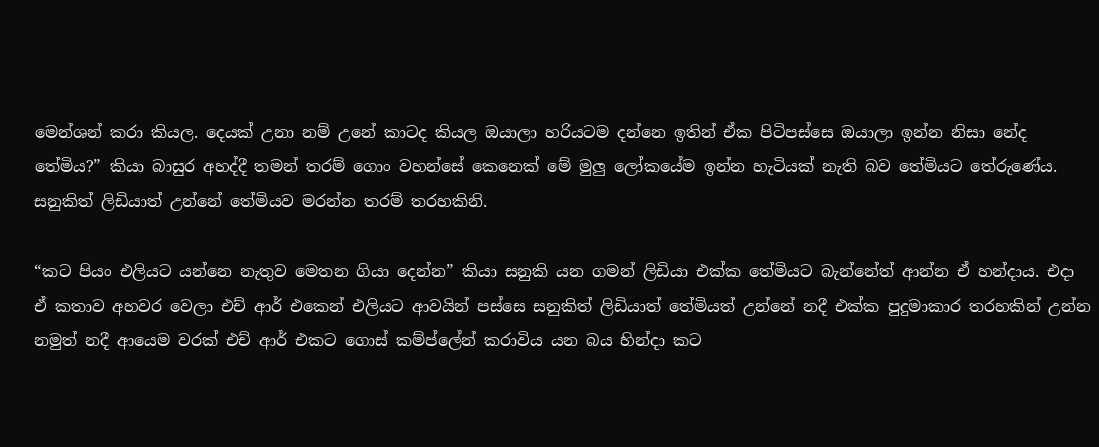මෙන්ශන් කරා කියල. දෙයක් උනා නම් උනේ කාටද කියල ඔයාලා හරියටම දන්නෙ ඉතින් ඒක පිටිපස්සෙ ඔයාලා ඉන්න නිසා නේද තේමිය?” කියා බාසුර අහද්දී තමන් තරම් ගොං වහන්සේ කෙනෙක් මේ මුලු ලෝකයේම ඉන්න හැටියක් නැති බව තේමියට තේරුණේය. සනුකිත් ලිඩියාත් උන්නේ තේමියව මරන්න තරම් තරහකිනි.

“කට පියං එලියට යන්නෙ නැතුව මෙතන ගියා දෙන්න” කියා සනුකි යන ගමන් ලිඩියා එක්ක තේමියට බැන්නේත් ආන්න ඒ හන්දාය. එදා ඒ කතාව අහවර වෙලා එච් ආර් එකෙන් එලියට ආවයින් පස්සෙ සනුකිත් ලිඩියාත් තේමියත් උන්නේ නදී එක්ක පුදුමාකාර තරහකින් උන්න නමුත් නදී ආයෙම වරක් එච් ආර් එකට ගොස් කම්ප්ලේන් කරාවිය යන බය හින්දා කට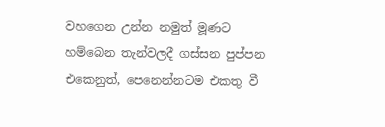වහගෙන උන්න නමුත් මූණට හම්බෙන තැන්වලදී ගස්සන පුප්පන එකෙනුත්, පෙනෙන්නටම එකතු වී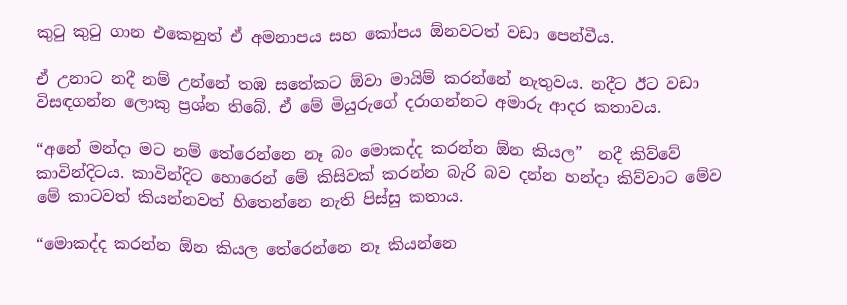කුටු කුටු ගාන එකෙනුත් ඒ අමනාපය සහ කෝපය ඕනවටත් වඩා පෙන්වීය.

ඒ උනාට නදී නම් උන්නේ තඹ සතේකට ඕවා මායිම් කරන්නේ නැතුවය. නදීට ඊට වඩා විසඳගන්න ලොකු ප්‍රශ්න තිබේ. ඒ මේ මියුරුගේ දරාගන්නට අමාරු ආදර කතාවය.

“අනේ මන්දා මට නම් තේරෙන්නෙ නෑ බං මොකද්ද කරන්න ඕන කියල”  නදී කිව්වේ කාවින්දිටය. කාවින්දිට හොරෙන් මේ කිසිවක් කරන්න බැරි බව දන්න හන්දා කිව්වාට මේව මේ කාටවත් කියන්නවත් හිතෙන්නෙ නැති පිස්සු කතාය.

“මොකද්ද කරන්න ඕන කියල තේරෙන්නෙ නෑ කියන්නෙ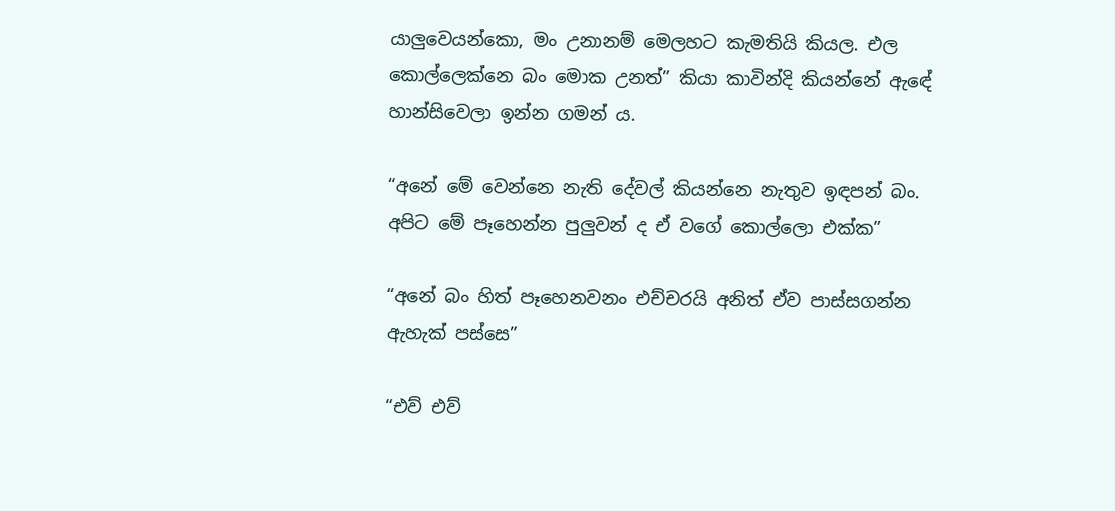යාලුවෙයන්කො, මං උනානම් මෙලහට කැමතියි කියල. එල කොල්ලෙක්නෙ බං මොක උනත්” කියා කාවින්දි කියන්නේ ඇඳේ හාන්සිවෙලා ඉන්න ගමන්‍ ය.

“අනේ මේ වෙන්නෙ නැති දේවල් කියන්නෙ නැතුව ඉඳපන් බං. අපිට මේ පෑහෙන්න පුලුවන් ද ඒ වගේ කොල්ලො එක්ක”

“අනේ බං හිත් පෑහෙනවනං එච්චරයි අනිත් ඒව පාස්සගන්න ඇහැක් පස්සෙ”

“එව් එව්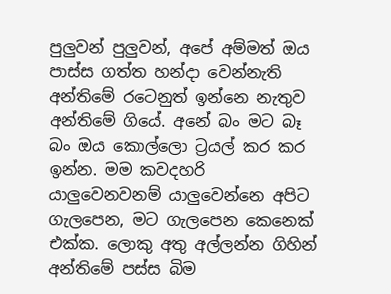පුලුවන් පුලුවන්, අපේ අම්මත් ඔය පාස්ස ගත්ත හන්දා වෙන්නැති අන්තිමේ රටෙනුත් ඉන්නෙ නැතුව අන්තිමේ ගියේ. අනේ බං මට බෑ බං ඔය කොල්ලො ට්‍රයල් කර කර ඉන්න. මම කවදහරි යාලුවෙනවනම් යාලුවෙන්නෙ අපිට ගැලපෙන, මට ගැලපෙන කෙනෙක් එක්ක. ලොකු අතු අල්ලන්න ගිහින් අන්තිමේ පස්ස බිම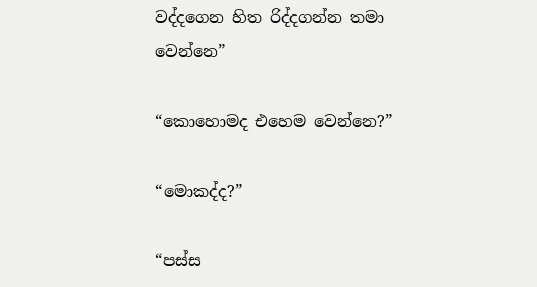වද්දගෙන හිත රිද්දගන්න තමා වෙන්නෙ”

“කොහොමද එහෙම වෙන්නෙ?”

“මොකද්ද?”

“පස්ස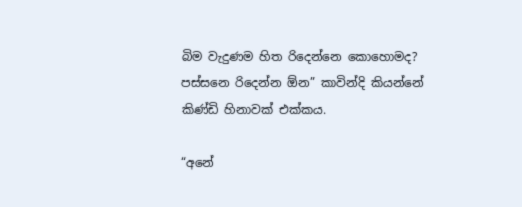බිම වැදුණම හිත රිදෙන්නෙ කොහොමද? පස්සනෙ රිදෙන්න ඕන” කාවින්දි කියන්නේ කිණ්ඩි හිනාවක් එක්කය.

“අනේ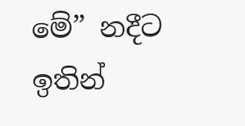මේ” නදීට ඉතින්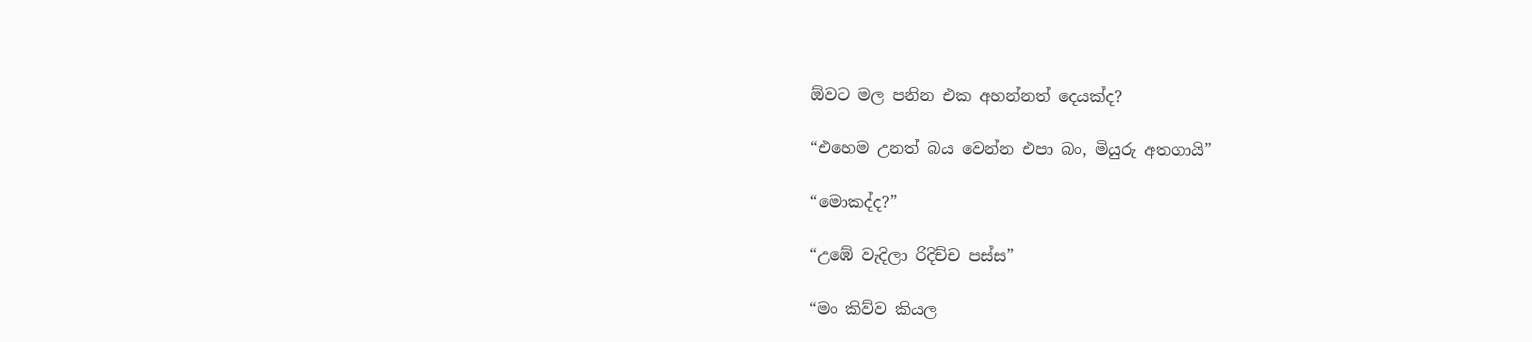ඕවට මල පනින එක අහන්නත් දෙයක්ද?

“එහෙම උනත් බය වෙන්න එපා බං, මියුරු අතගායි”

“මොකද්ද?”

“උඹේ වැදිලා රිදිච්ච පස්ස”

“මං කිව්ව කියල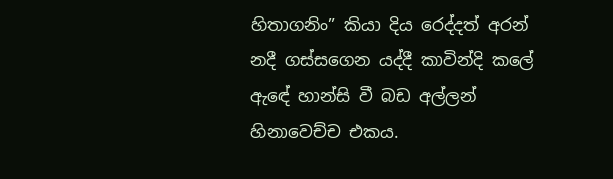හිතාගනිං” කියා දිය රෙද්දත් අරන් නදී ගස්සගෙන යද්දී කාවින්දි කලේ ඇඳේ හාන්සි වී බඩ අල්ලන් හිනාවෙච්ච එකය.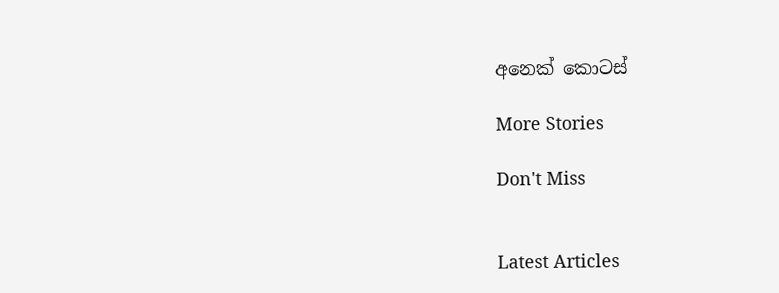අනෙක් කොටස්

More Stories

Don't Miss


Latest Articles